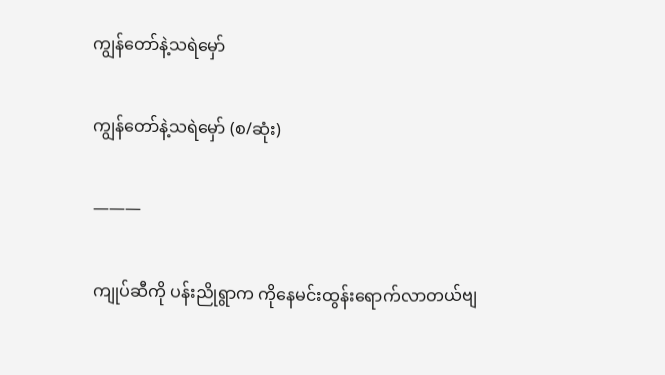ကျွန်တော်နဲ့သရဲမှော်

ကျွန်တော်နဲ့သရဲမှော် (စ/ဆုံး)

———

ကျုပ်ဆီကို ပန်းညိုရွာက ကိုနေမင်းထွန်းရောက်လာတယ်ဗျ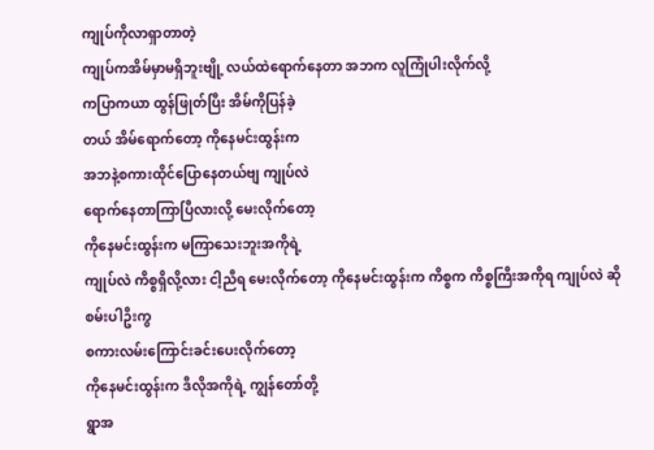ကျုပ်ကိုလာရှာတာတဲ့
ကျုပ်ကအိမ်မှာမရှိဘူးဗျို့ လယ်ထဲရောက်နေတာ အဘက လူကြုံပါးလိုက်လို့
ကပြာကယာ ထွန်ဖြုတ်ပြီး အိမ်ကိုပြန်ခဲ့
တယ် အိမ်ရောက်တော့ ကိုနေမင်းထွန်းက
အဘနဲ့စကားထိုင်ပြောနေတယ်ဗျ ကျုပ်လဲ
ရောက်နေတာကြာပြီလားလို့ မေးလိုက်တော့
ကိုနေမင်းထွန်းက မကြာသေးဘူးအကိုရဲ့
ကျုပ်လဲ ကိစ္စရှိလို့လား ငါ့ညီရ မေးလိုက်တော့ ကိုနေမင်းထွန်းက ကိစ္စက ကိစ္စကြီးအကိုရ ကျုပ်လဲ ဆိုစမ်းပါဦးကွ
စကားလမ်းကြောင်းခင်းပေးလိုက်တော့
ကိုနေမင်းထွန်းက ဒီလိုအကို‌ရဲ့ ကျွန်တော်တို့
ရွာအ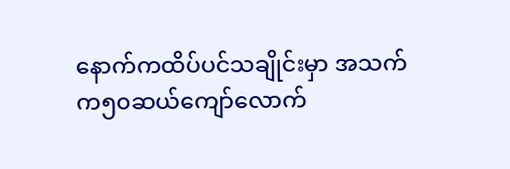နောက်ကထိပ်ပင်သချိုင်းမှာ ‌အသက်
က၅၀ဆယ်ကျော်လောက်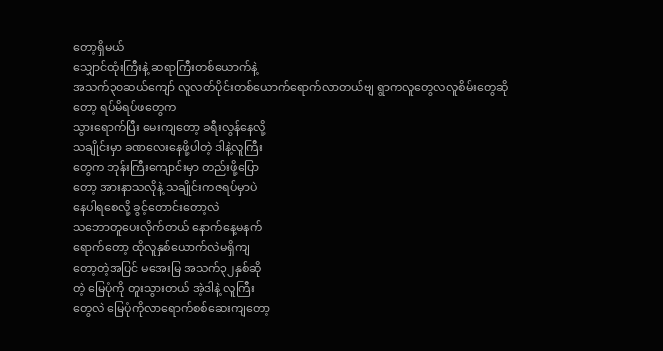တော့ရှိမယ်
သျှောင်ထုံးကြီးနဲ့ ဆရာကြီးတစ်ယောက်နဲ့
အသက်၃၀ဆယ်ကျော် လူလတ်ပိုင်းတစ်ယောက်ရောက်လာတယ်ဗျ ရွာကလူတွေလလူစိမ်းတွေဆိုတော့ ရပ်မိရပ်ဖတွေက
သွားရောက်ပြီး မေးကျတော့ ခရီးလွန်နေလို့
သချိုင်းမှာ ခဏလေးနေဖို့ပါတဲ့ ဒါနဲ့လူကြီး
တွေက ဘုန်းကြီးကျောင်းမှာ တည်းဖို့ပြော
တော့ အားနာသလိုနဲ့ သချိုင်းကဇရပ်မှာပဲ
နေပါ‌ရစေလို့ ခွင့်တောင်းတော့လဲ
သဘောတူပေးလိုက်တယ် နောက်နေ့မနက်
ရောက်တော့ ထိုလူနှစ်ယောက်လဲမရှိကျ
တော့တဲ့အပြင် မအေးမြ အသက်၃၂နှစ်ဆို
တဲ့ မြေပုံကို တူးသွားတယ် အဲ့ဒါနဲ့ လူကြီး‌
တွေလဲ မြေပုံကိုလာရောက်စစ်ဆေးကျတော့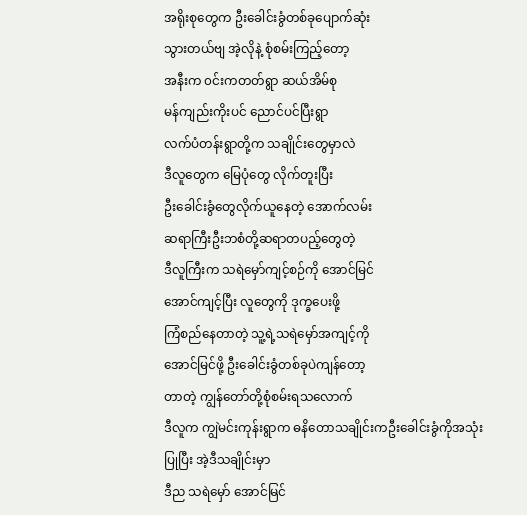အရိုးစုတွေက ဦးခေါင်းခွံတစ်ခုပျောက်ဆုံး
သွားတယ်ဗျ အဲ့လိုနဲ့ စုံစမ်းကြည့်တော့
အနီးက ၀င်းကတတ်ရွာ ဆယ်အိမ်စု
မန်ကျည်းကိုးပင် ညောင်ပင်ပြီးရွာ
လက်ပံတန်းရွာတို့က သချိုင်းတွေမှာလဲ
ဒီလူတွေက မြေပုံတွေ လိုက်တူးပြီး
ဦးခေါင်းခွံတွေလိုက်ယူနေတဲ့ အောက်လမ်း
ဆရာကြီးဦးဘစံတို့ဆရာတပည့်တွေတဲ့
ဒီလူကြီးက သရဲမှော်ကျင့်စဉ်ကို အောင်မြင်
အောင်ကျင့်ပြီး လူတွေကို ဒုက္ခပေးဖို့
ကြံစည်နေတာတဲ့ သူ့ရဲ့သရဲမှော်အကျင့်ကို
အောင်မြင်ဖို့ ဦးခေါင်းခွံတစ်ခုပဲကျန်တော့
တာတဲ့ ကျွန်တော်တို့စုံစမ်းရသလောက်
ဒီလူက ကျွဲမင်းကုန်းရွာက ဓနိတောသချိုင်းကဦးခေါင်းခွံကိုအသုံးပြုပြီး အဲ့ဒီသချိုင်းမှာ
ဒီည သရဲမှော် အောင်မြင်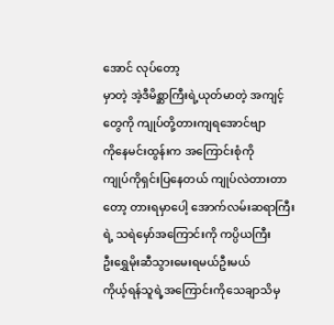အောင် လုပ်တော့
မှာတဲ့ အဲ့ဒီမိစ္ဆာကြီးရဲ့ယုတ်မာတဲ့ အကျင့်
တွေကို ကျုပ်တို့တားကျရအောင်ဗျာ
ကိုနေမင်းထွန်းက အကြောင်းစုံကို
ကျုပ်ကိုရှင်းပြနေတယ် ကျုပ်လဲတားတာ
တော့ တားရမှာပေါ့ အောက်လမ်းဆရာကြီး
ရဲ့ သရဲမှော်အကြောင်းကို ကပ္ပိယကြီး
ဦးရွှေမိုးဆီသွားမေးရမယ်ဦးမယ်
ကိုယ့်ရန်သူရဲ့အကြောင်းကိုသေချာသိမှ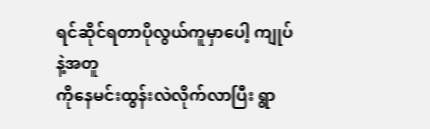ရင်ဆိုင်ရတာပိုလွယ်ကူမှာပေါ့ ကျုပ်နဲ့အတူ
ကိုနေမင်းထွန်းလဲလိုက်လာပြီး ရွာ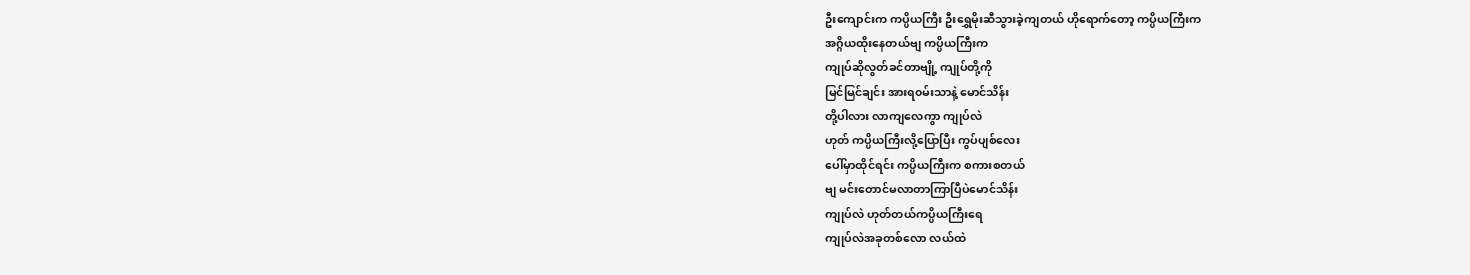ဦးကျောင်းက ကပ္ပိယကြီး ဦးရွှေမိုးဆီသွားခဲ့ကျတယ် ဟိုရောက်တော့ ကပ္ပိယကြီးက
အဂ္ဂိယထိုးနေတယ်ဗျ ကပ္ပိယကြီးက
ကျုပ်ဆိုလွတ်ခင်တာဗျို့ ကျုပ်တို့ကို
မြင်မြင်ချင်း အားရ၀မ်းသာနဲ့ မောင်သိန်း
တို့ပါလား လာကျလေကွာ ကျုပ်လဲ
ဟုတ် ကပ္ပိယကြီးလို့ပြောပြီး ကွပ်ပျစ်လေး
ပေါ်မှာထိုင်ရင်း ကပ္ပိယကြီးက စကားစတယ်
ဗျ မင်းတောင်မလာတာကြာပြီပဲမောင်သိန်း
ကျုပ်လဲ ဟုတ်တယ်ကပ္ပိယကြီးရေ
ကျုပ်လဲအခုတစ်လော လယ်ထဲ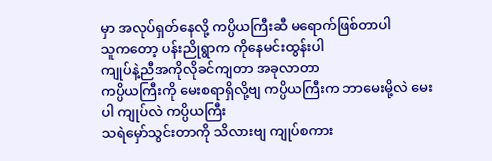မှာ အလုပ်ရှတ်နေလို့ ကပ္ပိယကြီးဆီ မရောက်ဖြစ်တာပါ
သူကတော့ ပန်းညိုရွာက ကိုနေမင်းထွန်းပါ
ကျုပ်နဲ့ညီအကိုလိုခင်ကျတာ အခုလာတာ
ကပ္ပိယကြီးကို မေးစရာရှိလို့ဗျ ကပ္ပိယကြီးက ဘာမေးမို့လဲ မေးပါ ကျုပ်လဲ ကပ္ပိယကြီး
သရဲ‌မှော်သွင်းတာကို သိလားဗျ ကျုပ်စကား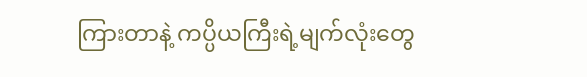ကြားတာနဲ့ ကပ္ပိယကြီးရဲ့မျက်လုံးတွေ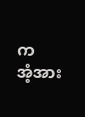က
အံ့အား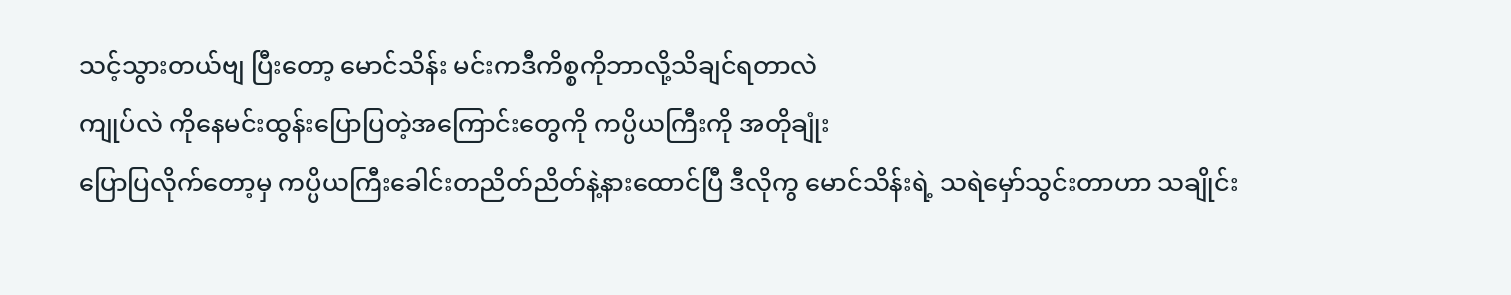သင့်သွားတယ်ဗျ ပြီးတော့ မောင်သိန်း မင်းကဒီကိစ္စကိုဘာလို့သိချင်ရတာလဲ
ကျုပ်လဲ ကိုနေမင်းထွန်းပြောပြတဲ့အကြောင်းတွေကို ကပ္ပိယကြီးကို အတိုချုံး
ပြောပြလိုက်တော့မှ ကပ္ပိယကြီးခေါင်းတညိတ်ညိတ်နဲ့နားထောင်ပြီ ဒီလိုကွ မောင်သိန်းရဲ့ သရဲမှော်သွင်းတာဟာ သချိုင်း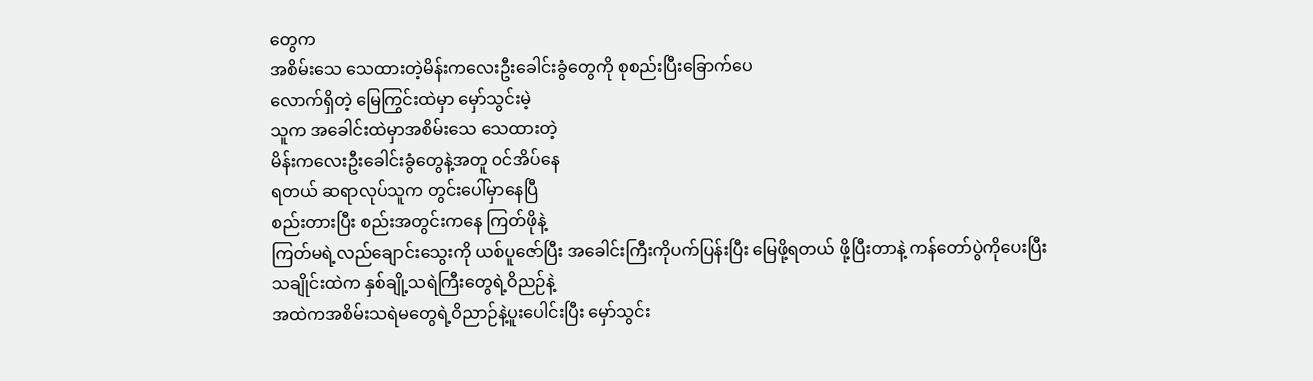တွေက
အစိမ်းသေ သေထားတဲ့မိန်းကလေးဦးခေါင်းခွံတွေကို စုစည်းပြီး‌ခြောက်ပေ
လောက်ရှိတဲ့ မြေကြွင်းထဲမှာ မှော်သွင်းမဲ့
သူက အခေါင်းထဲမှာအစိမ်းသေ သေထားတဲ့
မိန်းကလေးဦးခေါင်းခွံတွေနဲ့အတူ ၀င်အိပ်နေ
ရတယ် ဆရာလုပ်သူက တွင်းပေါ်မှာနေပြီ
စည်းတားပြီး စည်းအတွင်းကနေ ကြတ်ဖိုနဲ့
ကြတ်မရဲ့လည်ချောင်းသွေးကို ယစ်ပူဇော်ပြီး အခေါင်းကြီးကိုပက်ပြန်းပြီး မြေဖို့ရတယ် ဖို့ပြီးတာနဲ့ ကန်တော်ပွဲကိုပေးပြီး
သချိုင်းထဲက နှစ်ချို့သရဲကြီးတွေရဲ့ဝိညဉ်နဲ့
အထဲကအစိမ်းသရဲမတွေရဲ့ဝိညာဉ်နဲ့ပူးပေါင်းပြီး မှော်သွင်း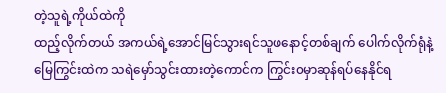တဲ့သူရဲ့ကိုယ်ထဲကို
ထည့်လိုက်တယ် အကယ်ရဲ့အောင်မြင်သွားရင်သူဖနောင့်တစ်ချက် ပေါက်လိုက်ရုံနဲ့
မြေကြွင်းထဲက သရဲမှော်သွင်းထားတဲ့ကောင်က ကြွင်း၀မှာဆုန်ရပ်နေနိုင်ရ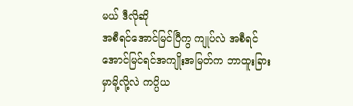မယ် ဒီလိုဆို
အစီရင်အောင်မြင်ပြီကွ ကျုပ်လဲ အစီရင်
အောင်မြင်ရင်အကျိုးအမြတ်က ဘာထူးခြား
မှာမို့လို့လဲ ကပ္ပိယ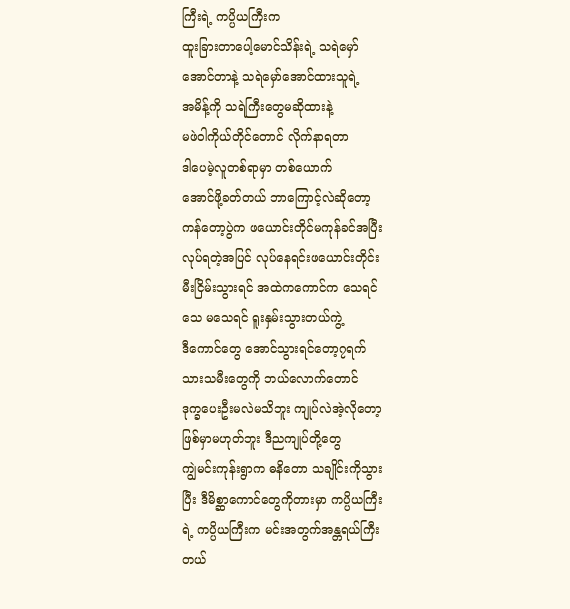ကြီးရဲ့ ကပ္ပိယကြီးက
ထူးခြားတာပေါ့မောင်သိန်းရဲ့ သရဲမှော်
အောင်တာနဲ့ သရဲမှော်အောင်ထားသူရဲ့
အမိန့်ကို သရဲကြီးတွေမဆိုထားနဲ့
မဖဲဝါကိုယ်တိုင်တောင် လိုက်နာရတာ
ဒါပေမဲ့လူတစ်ရာမှာ တစ်ယောက်
အောင်ဖို့ခတ်တယ် ဘာကြောင့်လဲဆိုတော့
ကန်တော့ပွဲက ဖယောင်းတိုင်မကုန်ခင်အပြီး
လုပ်ရတဲ့အပြင် လုပ်နေရင်းဖယောင်းတိုင်း
မီးငြိမ်းသွားရင် အထဲကကောင်က သေရင်
သေ မသေရင် ရူးနှမ်းသွားတယ်ကွဲ့
ဒီကောင်တွေ အောင်သွားရင်တော့၇ရက်
သားသမီးတွေကို ဘယ်လောက်တောင်
ဒုက္ခပေးဦးမလဲမသိဘူး ကျုပ်လဲအဲ့လိုတော့
ဖြစ်မှာမဟုတ်ဘူး ဒီညကျုပ်တို့တွေ
ကျွဲမင်းကုန်းရွာက ဓနိတော သချိုင်းကိုသွား
ပြီး ဒီမိစ္ဆာကောင်တွေကိုတားမှာ ကပ္ပိယကြီး
ရဲ့ ကပ္ပိယကြီးက မင်းအတွက်အန္တရယ်ကြီး
တယ်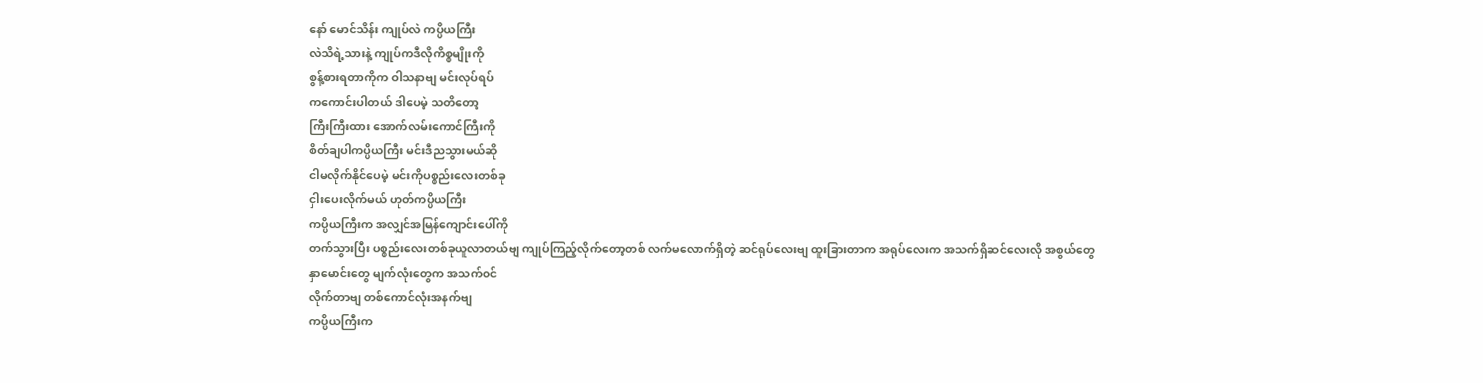နော် မောင်သိန်း ကျုပ်လဲ ကပ္ပိယကြီး
လဲသိရဲ့သားနဲ့ ကျုပ်ကဒီလိုကိစ္စမျိုးကို
စွန့်စားရတာကိုက ဝါသနာဗျ မင်းလုပ်ရပ်
ကကောင်းပါတယ် ဒါပေမဲ့ သတိတော့
ကြီးကြီးထား အောက်လမ်းကောင်ကြီးကို
စိတ်ချပါကပ္ပိယကြီး မင်းဒီညသွားမယ်ဆို
ငါမလိုက်နိုင်ပေမဲ့ မင်းကိုပစ္စည်းလေးတစ်ခု
ငှါးပေးလိုက်မယ် ဟုတ်ကပ္ပိယကြီး
ကပ္ပိယကြီးက အလျှင်အမြန်ကျောင်းပေါ်ကို
တက်သွားပြီး ပစ္စည်းလေးတစ်ခုယူလာတယ်ဗျ ကျုပ်ကြည့်လိုက်တော့တစ် လက်မလောက်ရှိတဲ့ ဆင်ရုပ်လေးဗျ ထူးခြားတာက အရုပ်လေးက အသက်ရှိဆင်လေးလို အစွယ်တွေ
နှာမောင်းတွေ မျက်လုံးတွေက အသက်၀င်
လိုက်တာဗျ တစ်ကောင်လုံးအနက်ဗျ
ကပ္ပိယကြီးက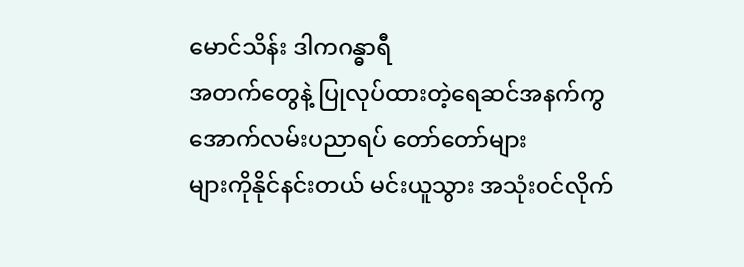မောင်သိန်း ဒါကဂန္ဓာရီ
အတက်တွေနဲ့ ပြုလုပ်ထားတဲ့ရေဆင်အနက်ကွ အောက်လမ်းပညာရပ် တော်တော်များ
များကိုနိုင်နင်းတယ် မင်းယူသွား အသုံး၀င်လိုက်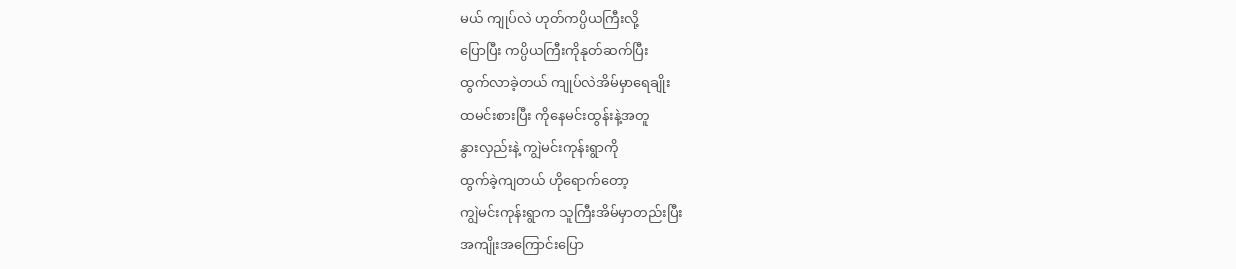မယ် ကျုပ်လဲ ဟုတ်ကပ္ပိယကြီးလို့
ပြောပြီး ကပ္ပိယကြီးကိုနုတ်ဆက်ပြီး
ထွက်လာခဲ့တယ် ကျုပ်လဲအိမ်မှာရေချိုး
ထမင်းစားပြီး ကိုနေမင်းထွန်းနဲ့အတူ
နွားလှည်းနဲ့ ကျွဲမင်းကုန်းရွာကို
ထွက်ခဲ့ကျတယ် ဟိုရောက်တော့
ကျွဲမင်းကုန်းရွာက သူကြီးအိမ်မှာတည်းပြီး
အကျိုးအကြောင်းပြော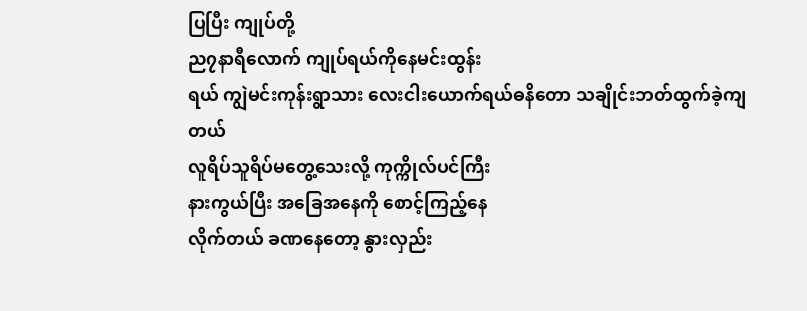ပြပြီး ကျုပ်တို့
ည၇နာရီလောက် ကျုပ်ရယ်ကိုနေမင်းထွန်း
ရယ် ကျွဲမင်းကုန်းရွာသား လေးငါးယောက်ရယ်ဓနိတော သချိုင်းဘတ်ထွက်ခဲ့ကျတယ်
လူရိပ်သူရိပ်မတွေ့သေးလို့ ကုက္ကိုလ်ပင်ကြီး
နားကွယ်ပြီး အခြေအနေကို စောင့်ကြည့်နေ
လိုက်တယ် ခဏနေတော့ နွားလှည်း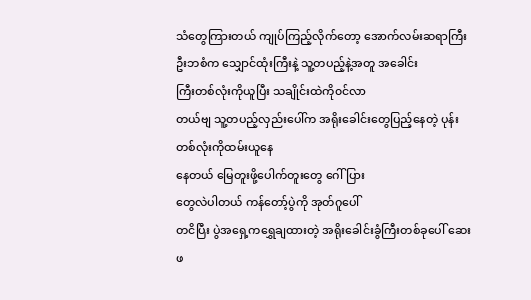သံတွေကြားတယ် ကျုပ်ကြည့်လိုက်တော့ အောက်လမ်းဆရာကြီးဦးဘစံက သျှောင်ထုံးကြီးနဲ့ သူ့တပည့်နဲ့အတူ အခေါင်း
ကြီး‌တစ်လုံးကိုယူပြီး သချိုင်းထဲကို၀င်လာ
တယ်ဗျ သူ့တပည့်လှည်းပေါ်က အရိုးခေါင်းတွေပြည့်နေတဲ့ ပုန်းတစ်လုံးကိုထမ်းယူနေ
နေတယ် မြေတူးဖို့ပေါက်တူးတွေ ဂေါ်ပြား
တွေလဲပါတယ် ကန်တော့်ပွဲကို အုတ်ဂူပေါ်
တငိပြီး ပွဲအရှေ့ကရွှေချထားတဲ့ အရိုးခေါင်းခွံကြီးတစ်ခုပေါ် ဆေးဖ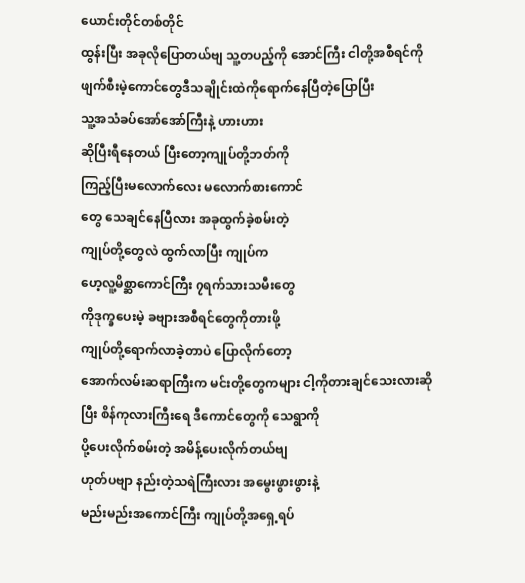ယောင်းတိုင်တစ်တိုင်
ထွန်းပြီး အခုလိုပြောတယ်ဗျ သူ့တပည့်ကို အောင်ကြီး ငါတို့အစီရင်ကို ဖျက်စီးမဲ့ကောင်တွေဒီသချိုင်းထဲကိုရောက်‌နေပြီတဲ့ပြောပြီး
သူ့အသံခပ်အော်အော်ကြီးနဲ့ ဟားဟား
ဆိုပြီးရီနေတယ် ပြီးတော့ကျုပ်တို့ဘတ်ကို
ကြည့်ပြီးမလောက်လေး မလောက်စားကောင်
တွေ သေချင်နေပြီလား အခုထွက်ခဲ့စမ်းတဲ့
ကျုပ်တို့တွေလဲ ထွက်လာပြီး ကျုပ်က
ဟေ့လူ့မိစ္ဆာကောင်ကြီး ၇ရက်သားသမီးတွေ
ကိုဒုက္ခပေးမဲ့ ခဗျားအစီရင်တွေကိုတားဖို့
ကျုပ်တို့ရောက်လာခဲ့တာပဲ ပြောလိုက်တော့
အောက်လမ်းဆရာကြီးက မင်းတို့တွေကများ ငါ့ကိုတားချင်သေးလားဆိုပြီး စိန်ကုလားကြီးရေ ဒီ‌ကောင်တွေကို သေရွာကို
ပို့ပေးလိုက်စမ်းတဲ့ အမိန့်ပေးလိုက်တယ်ဗျ
ဟုတ်ပဗျာ နည်းတဲ့သရဲကြီးလား အမွေးဖွားဖွားနဲ့
မည်းမည်းအကောင်ကြီး ကျုပ်တို့အရှေ့ရပ်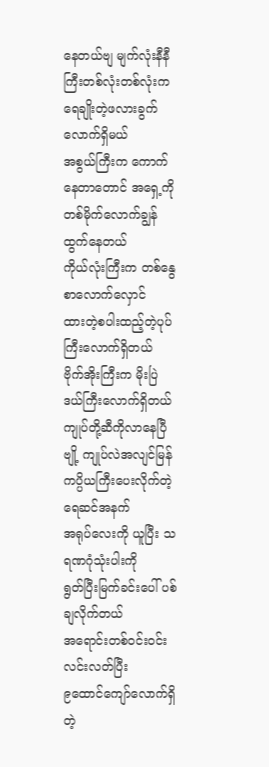နေတယ်ဗျ မျက်လုံးနီနီကြီးတစ်လုံးတစ်လုံးက ရေချိုးတဲ့ဖလားခွက်လောက်ရှိမယ်
အစွယ်ကြီးက ကောက်နေတာတောင် အရှေ့ကို တစ်မိုက်လောက်ချွန်ထွက်နေတယ်
ကိုယ်လုံးကြီးက တစ်နွေစာလောက်လှောင်
ထားတဲ့စပါးထည့်တဲ့ပုပ်ကြီးလောက်ရှိတယ်
ဗိုက်အိုးကြီးက မိုးပြဲဒယ်ကြီးလောက်ရှိတယ်
ကျုပ်တို့ဆီကိုလာနေပြီဗျို့ ကျုပ်လဲအလျင်မြန် ကပ္ပိယကြီးပေးလိုက်တဲ့ ရေဆင်အနက်
အရုပ်လေးကို ယူပြီး သရဏဂုံသုံးပါးကို
ရွတ်ပြီးမြက်ခင်းပေါ် ပစ်ချလိုက်တယ်
အရောင်းတစ်၀င်း၀င်းလင်းလတ်ပြီး
၉ထောင်ကျော်လောက်ရှိတဲ့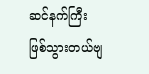ဆင်နက်ကြီး
ဖြစ်သွားတယ်ဗျ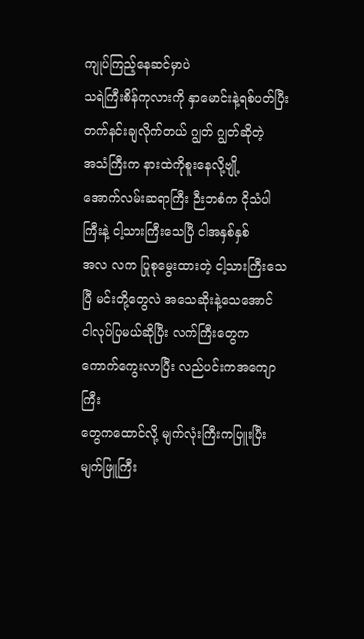ကျုပ်ကြည့်နေဆင်မှာပဲ
သရဲကြီးစိန်ကုလားကို နှာမောင်းနဲ့ရစ်ပတ်ပြီး
တက်နင်းချလိုက်တယ် ဂျွတ် ဂျွတ်ဆိုတဲ့
အသံကြီးက နားထဲကိုစူးနေလို့ဗျို့
အောက်လမ်းဆရာကြီး ဉီးဘစံက ငိုသံပါကြီးနဲ့ ငါ့သားကြီးသေပြီ ငါအနှစ်နှစ်
အလ လက ပြုစုမွေးထားတဲ့ ငါ့သားကြီးသေ
ပြီ မင်းတို့တွေလဲ အသေဆိုးနဲ့သေအောင်
ငါလုပ်ပြမယ်ဆိုပြီး လက်ကြီးတွေက
ကောက်ကွေးလာပြီး လည်ပင်းကအကျောကြီး
တွေကထောင်လို့ မျက်လုံးကြီးကပြူးပြီး
မျက်ဖြူကြီး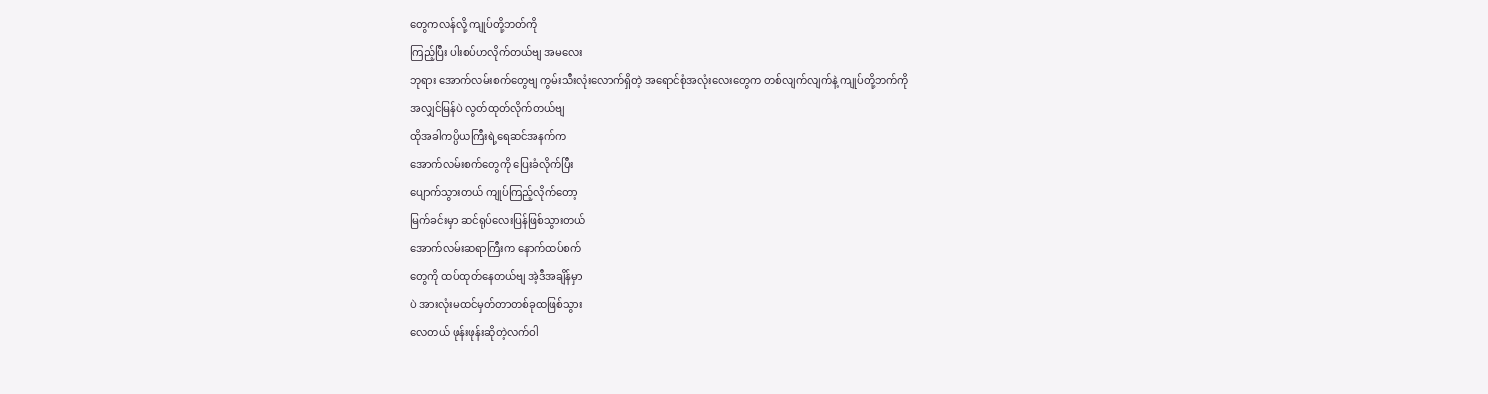တွေကလန်လို့ ‌ကျုပ်တို့ဘတ်ကို
ကြည့်ပြီး ပါးစပ်ဟလိုက်တယ်ဗျ အမလေး
ဘုရား အောက်လမ်းစက်တွေဗျ ကွမ်းသီးလုံးလောက်ရှိတဲ့ အရောင်စုံအလုံးလေးတွေက တစ်လျက်လျက်နဲ့ ကျုပ်တို့ဘက်ကို
အလျှင်မြန်ပဲ လွတ်ထုတ်လိုက်တယ်ဗျ
ထိုအခါကပ္ပိယကြီးရဲ့ရေဆင်အနက်က
အောက်လမ်းစက်တွေကို ပြေးခံလိုက်ပြီး
ပျောက်သွားတယ် ကျုပ်ကြည့်လိုက်တော့
မြက်ခင်းမှာ ဆင်ရုပ်လေးပြန်ဖြစ်သွားတယ်
အောက်လမ်းဆရာကြီးက နောက်ထပ်စက်
တွေကို ထပ်ထုတ်နေတယ်ဗျ အဲ့ဒီအချိန်မှာ
ပဲ အားလုံးမထင်မှတ်တာတစ်ခုထဖြစ်သွား
လေတယ် ဖုန်းဖုန်းဆိုတဲ့လက်ဝါ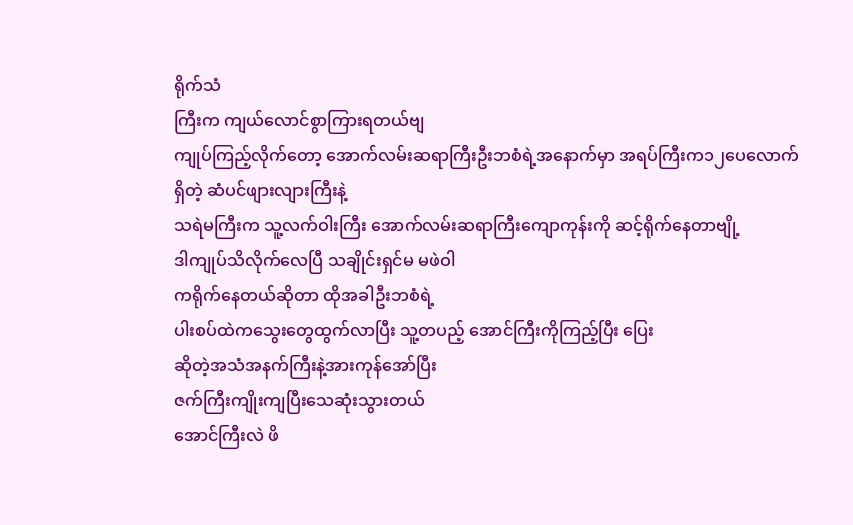ရိုက်သံ
ကြီးက ကျယ်လောင်စွာကြားရတယ်ဗျ
ကျုပ်ကြည့်လိုက်တော့ အောက်လမ်းဆရာကြီးဦးဘစံရဲ့အနောက်မှာ အရပ်ကြီးက၁၂ပေလောက်ရှိတဲ့ ဆံပင်ဖျားလျားကြီးနဲ့
သရဲမကြီးက သူ့လက်ဝါးကြီး အောက်လမ်းဆရာကြီးကျောကုန်းကို ဆင့်ရိုက်နေတာဗျို့
ဒါကျုပ်သိလိုက်လေပြီ သချိုင်းရှင်မ မဖဲဝါ
ကရိုက်နေတယ်ဆိုတာ ထိုအခါဦးဘစံရဲ့
ပါးစပ်ထဲကသွေးတွေထွက်လာပြီး သူ့တပည့် အောင်ကြီးကိုကြည့်ပြီး ပြေး
ဆိုတဲ့အသံအနက်ကြီးနဲ့အားကုန်အော်ပြီး
ဇက်ကြီးကျိုးကျပြီးသေဆုံးသွားတယ်
အောင်ကြီးလဲ ဖိ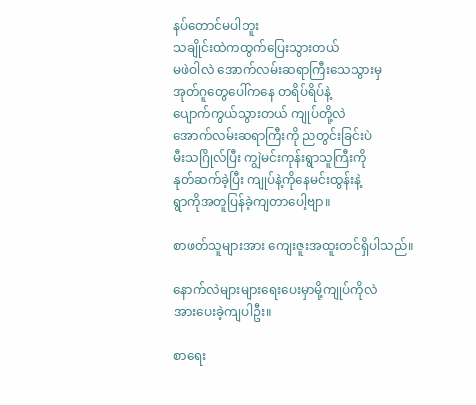နပ်တောင်မပါဘူး
သချိုင်းထဲကထွက်ပြေးသွားတယ်
မဖဲဝါလဲ အောက်လမ်းဆရာကြီးသေသွားမှ
အုတ်ဂူတွေပေါ်ကနေ တရိပ်ရိပ်နဲ့
ပျောက်ကွယ်သွားတယ် ကျုပ်တို့လဲ
အောက်လမ်းဆရာကြီးကို ညတွင်းခြင်းပဲ
မီးသဂြိုလ်ပြီး ကျွဲမင်းကုန်းရွာသူကြီးကို
နုတ်ဆက်ခဲ့ပြီး ကျုပ်နဲ့ကိုနေမင်းထွန်းနဲ့
ရွာကိုအတူပြန်ခဲ့ကျတာပေါ့ဗျာ။

စာဖတ်သူများအား ကျေးဇူးအထူးတင်ရှိပါသည်။

နောက်လဲများများရေးပေးမှာမို့ကျုပ်ကိုလဲ
အားပေးခဲ့ကျပါဦး။

စာရေး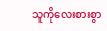သူကိုလေးစားစွာ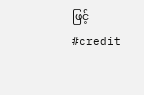ဖြင့်
#credit